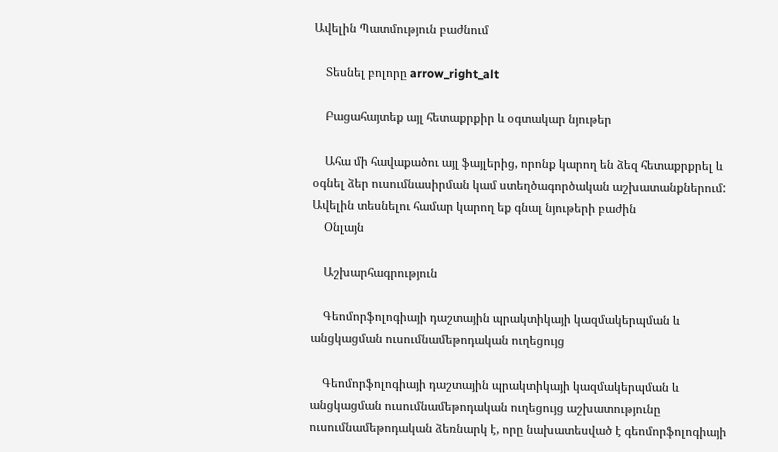Ավելին Պատմություն բաժնում

    Տեսնել բոլորը arrow_right_alt

    Բացահայտեք այլ հետաքրքիր և օգտակար նյութեր

    Ահա մի հավաքածու այլ ֆայլերից, որոնք կարող են ձեզ հետաքրքրել և օգնել ձեր ուսումնասիրման կամ ստեղծագործական աշխատանքներում: Ավելին տեսնելու համար կարող եք գնալ նյութերի բաժին
    Օնլայն

    Աշխարհագրություն

    Գեոմորֆոլոգիայի դաշտային պրակտիկայի կազմակերպման և անցկացման ուսումնամեթոդական ուղեցույց

    Գեոմորֆոլոգիայի դաշտային պրակտիկայի կազմակերպման և անցկացման ուսումնամեթոդական ուղեցույց աշխատությունը ուսումնամեթոդական ձեռնարկ է, որը նախատեսված է գեոմորֆոլոգիայի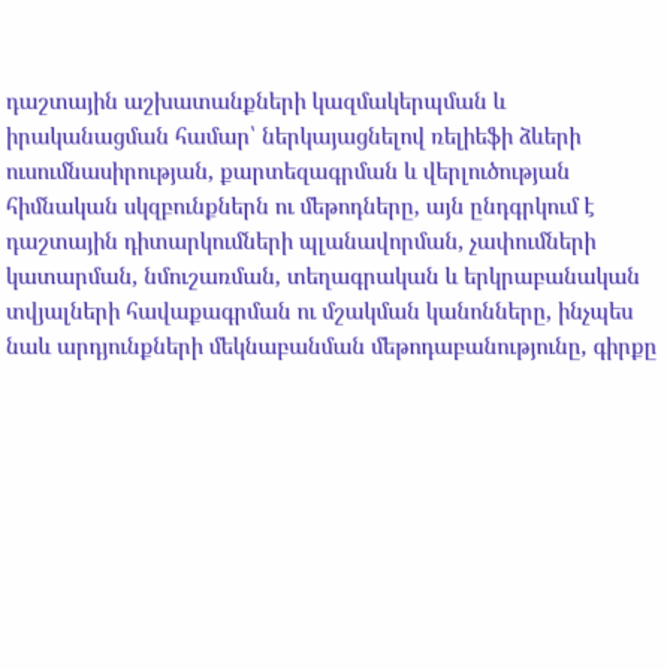դաշտային աշխատանքների կազմակերպման և իրականացման համար՝ ներկայացնելով ռելիեֆի ձևերի ուսումնասիրության, քարտեզագրման և վերլուծության հիմնական սկզբունքներն ու մեթոդները, այն ընդգրկում է դաշտային դիտարկումների պլանավորման, չափումների կատարման, նմուշառման, տեղագրական և երկրաբանական տվյալների հավաքագրման ու մշակման կանոնները, ինչպես նաև արդյունքների մեկնաբանման մեթոդաբանությունը, գիրքը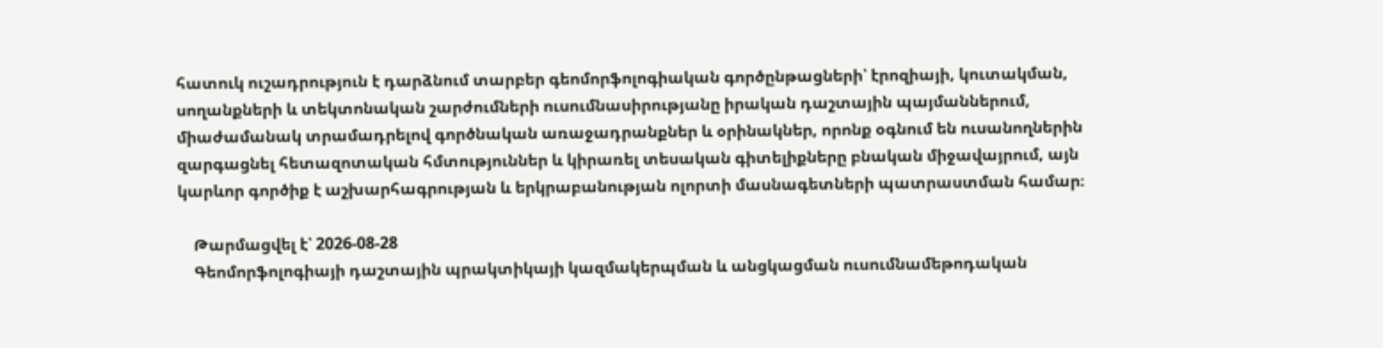հատուկ ուշադրություն է դարձնում տարբեր գեոմորֆոլոգիական գործընթացների՝ էրոզիայի, կուտակման, սողանքների և տեկտոնական շարժումների ուսումնասիրությանը իրական դաշտային պայմաններում, միաժամանակ տրամադրելով գործնական առաջադրանքներ և օրինակներ, որոնք օգնում են ուսանողներին զարգացնել հետազոտական հմտություններ և կիրառել տեսական գիտելիքները բնական միջավայրում, այն կարևոր գործիք է աշխարհագրության և երկրաբանության ոլորտի մասնագետների պատրաստման համար։

    Թարմացվել է՝ 2026-08-28
    Գեոմորֆոլոգիայի դաշտային պրակտիկայի կազմակերպման և անցկացման ուսումնամեթոդական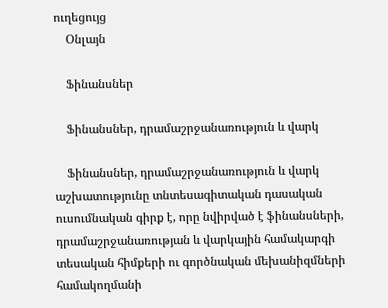ուղեցույց
    Օնլայն

    Ֆինանսներ

    Ֆինանսներ, դրամաշրջանառություն և վարկ

    Ֆինանսներ, դրամաշրջանառություն և վարկ աշխատությունը տնտեսագիտական դասական ուսումնական գիրք է, որը նվիրված է ֆինանսների, դրամաշրջանառության և վարկային համակարգի տեսական հիմքերի ու գործնական մեխանիզմների համակողմանի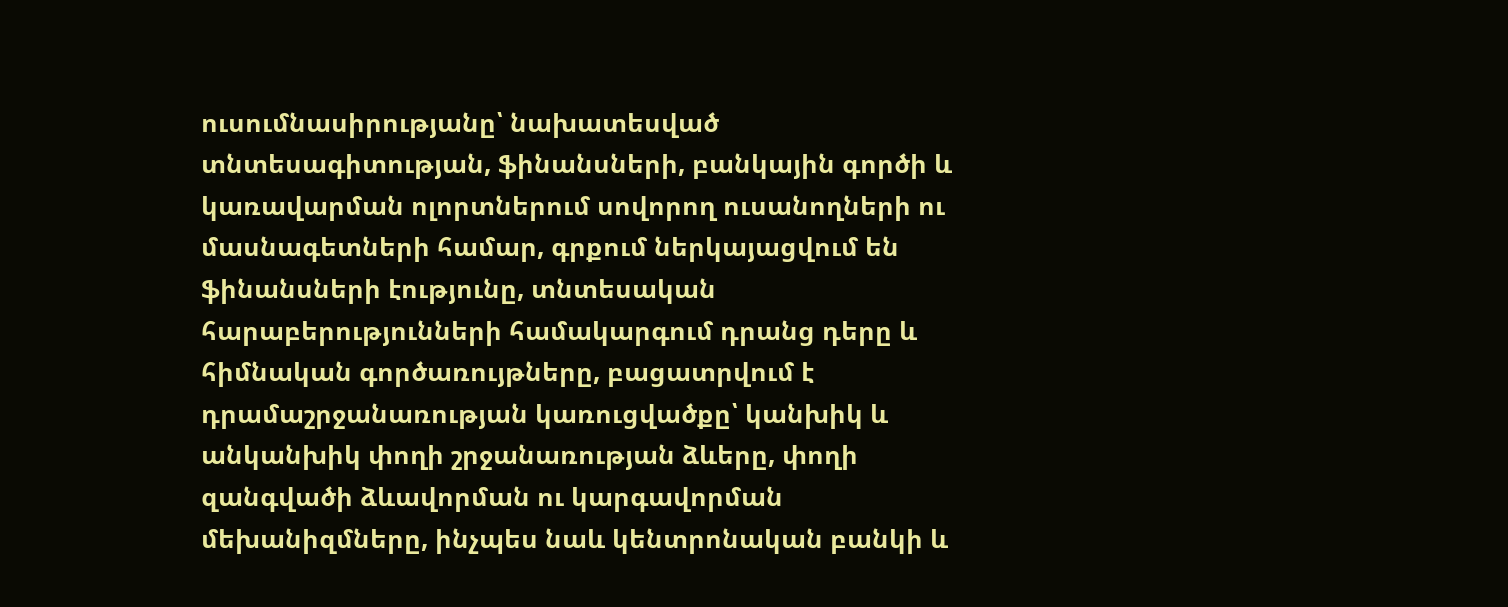ուսումնասիրությանը՝ նախատեսված տնտեսագիտության, ֆինանսների, բանկային գործի և կառավարման ոլորտներում սովորող ուսանողների ու մասնագետների համար, գրքում ներկայացվում են ֆինանսների էությունը, տնտեսական հարաբերությունների համակարգում դրանց դերը և հիմնական գործառույթները, բացատրվում է դրամաշրջանառության կառուցվածքը՝ կանխիկ և անկանխիկ փողի շրջանառության ձևերը, փողի զանգվածի ձևավորման ու կարգավորման մեխանիզմները, ինչպես նաև կենտրոնական բանկի և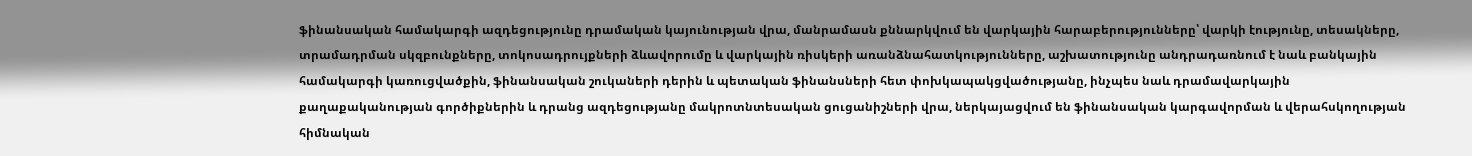ֆինանսական համակարգի ազդեցությունը դրամական կայունության վրա, մանրամասն քննարկվում են վարկային հարաբերությունները՝ վարկի էությունը, տեսակները, տրամադրման սկզբունքները, տոկոսադրույքների ձևավորումը և վարկային ռիսկերի առանձնահատկությունները, աշխատությունը անդրադառնում է նաև բանկային համակարգի կառուցվածքին, ֆինանսական շուկաների դերին և պետական ֆինանսների հետ փոխկապակցվածությանը, ինչպես նաև դրամավարկային քաղաքականության գործիքներին և դրանց ազդեցությանը մակրոտնտեսական ցուցանիշների վրա, ներկայացվում են ֆինանսական կարգավորման և վերահսկողության հիմնական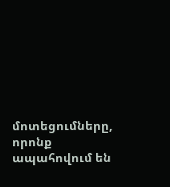մոտեցումները, որոնք ապահովում են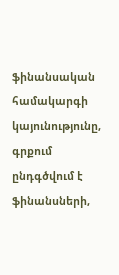ֆինանսական համակարգի կայունությունը, գրքում ընդգծվում է ֆինանսների,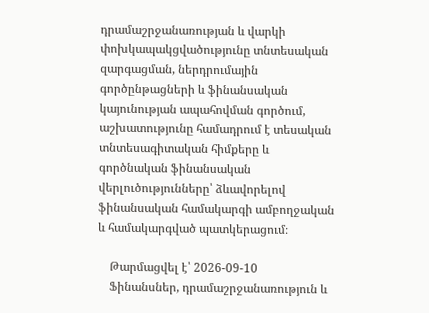դրամաշրջանառության և վարկի փոխկապակցվածությունը տնտեսական զարգացման, ներդրումային գործընթացների և ֆինանսական կայունության ապահովման գործում, աշխատությունը համադրում է տեսական տնտեսագիտական հիմքերը և գործնական ֆինանսական վերլուծությունները՝ ձևավորելով ֆինանսական համակարգի ամբողջական և համակարգված պատկերացում։

    Թարմացվել է՝ 2026-09-10
    Ֆինանսներ, դրամաշրջանառություն և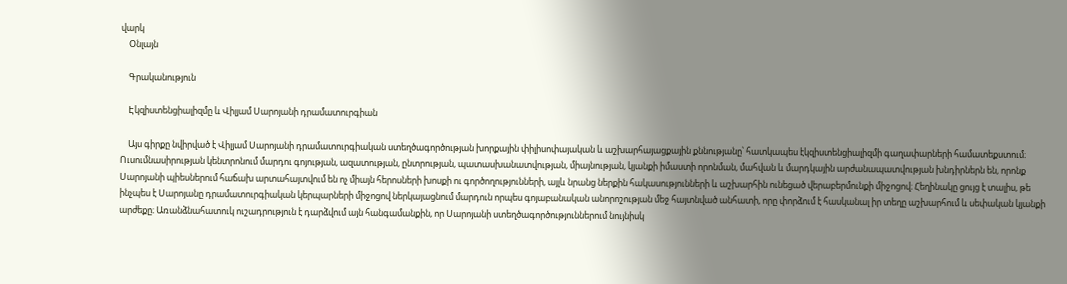վարկ
    Օնլայն

    Գրականություն

    Էկզիստենցիալիզմը և Վիլյամ Սարոյանի դրամատուրգիան

    Այս գիրքը նվիրված է Վիլյամ Սարոյանի դրամատուրգիական ստեղծագործության խորքային փիլիսոփայական և աշխարհայացքային քննությանը՝ հատկապես էկզիստենցիալիզմի գաղափարների համատեքստում։ Ուսումնասիրության կենտրոնում մարդու գոյության, ազատության, ընտրության, պատասխանատվության, միայնության, կյանքի իմաստի որոնման, մահվան և մարդկային արժանապատվության խնդիրներն են, որոնք Սարոյանի պիեսներում հաճախ արտահայտվում են ոչ միայն հերոսների խոսքի ու գործողությունների, այլև նրանց ներքին հակասությունների և աշխարհին ունեցած վերաբերմունքի միջոցով։ Հեղինակը ցույց է տալիս, թե ինչպես է Սարոյանը դրամատուրգիական կերպարների միջոցով ներկայացնում մարդուն որպես գոյաբանական անորոշության մեջ հայտնված անհատի, որը փորձում է հասկանալ իր տեղը աշխարհում և սեփական կյանքի արժեքը։ Առանձնահատուկ ուշադրություն է դարձվում այն հանգամանքին, որ Սարոյանի ստեղծագործություններում նույնիսկ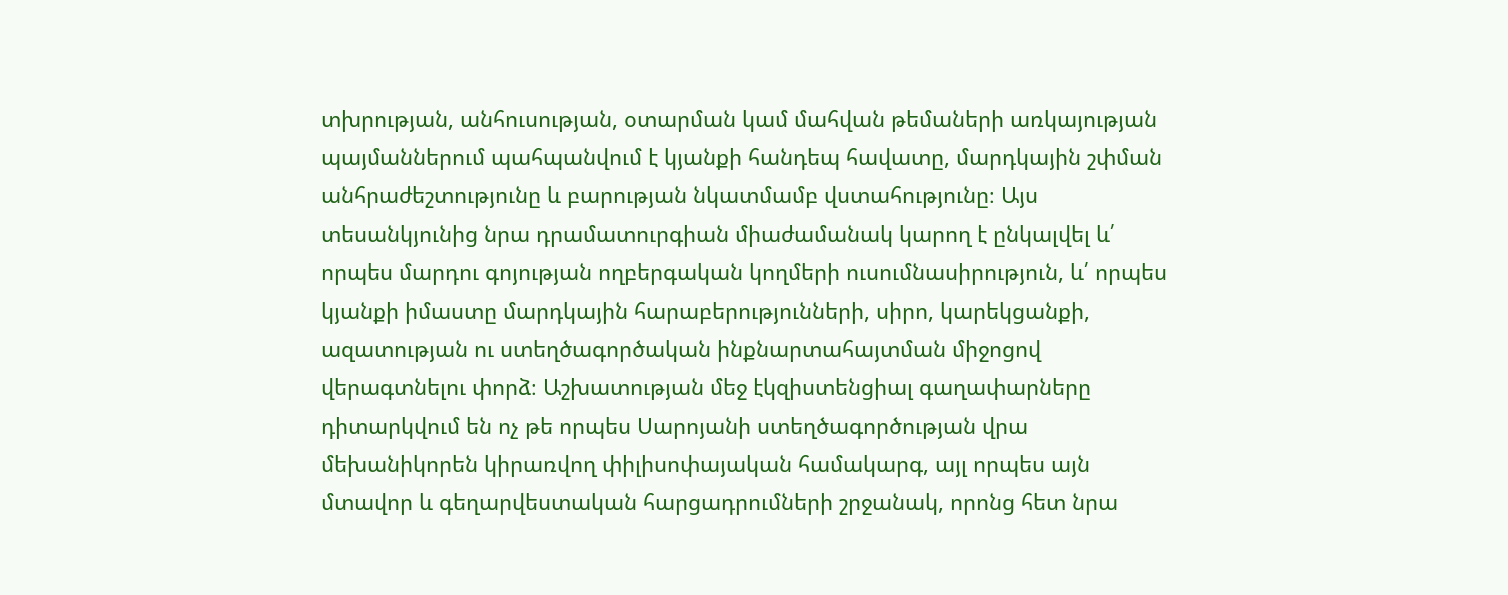տխրության, անհուսության, օտարման կամ մահվան թեմաների առկայության պայմաններում պահպանվում է կյանքի հանդեպ հավատը, մարդկային շփման անհրաժեշտությունը և բարության նկատմամբ վստահությունը։ Այս տեսանկյունից նրա դրամատուրգիան միաժամանակ կարող է ընկալվել և՛ որպես մարդու գոյության ողբերգական կողմերի ուսումնասիրություն, և՛ որպես կյանքի իմաստը մարդկային հարաբերությունների, սիրո, կարեկցանքի, ազատության ու ստեղծագործական ինքնարտահայտման միջոցով վերագտնելու փորձ։ Աշխատության մեջ էկզիստենցիալ գաղափարները դիտարկվում են ոչ թե որպես Սարոյանի ստեղծագործության վրա մեխանիկորեն կիրառվող փիլիսոփայական համակարգ, այլ որպես այն մտավոր և գեղարվեստական հարցադրումների շրջանակ, որոնց հետ նրա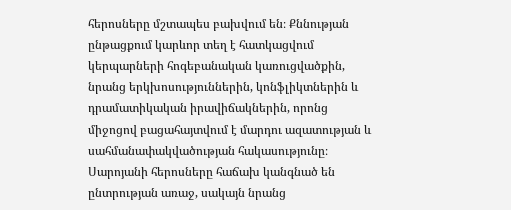հերոսները մշտապես բախվում են։ Քննության ընթացքում կարևոր տեղ է հատկացվում կերպարների հոգեբանական կառուցվածքին, նրանց երկխոսություններին, կոնֆլիկտներին և դրամատիկական իրավիճակներին, որոնց միջոցով բացահայտվում է մարդու ազատության և սահմանափակվածության հակասությունը։ Սարոյանի հերոսները հաճախ կանգնած են ընտրության առաջ, սակայն նրանց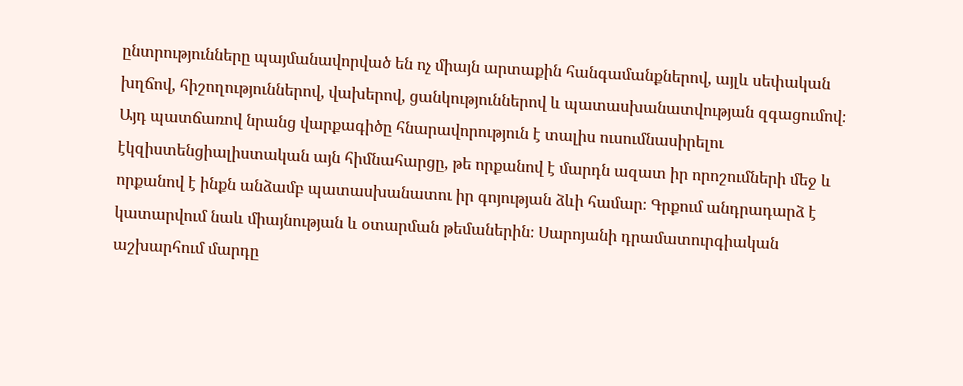ընտրությունները պայմանավորված են ոչ միայն արտաքին հանգամանքներով, այլև սեփական խղճով, հիշողություններով, վախերով, ցանկություններով և պատասխանատվության զգացումով։ Այդ պատճառով նրանց վարքագիծը հնարավորություն է տալիս ուսումնասիրելու էկզիստենցիալիստական այն հիմնահարցը, թե որքանով է մարդն ազատ իր որոշումների մեջ և որքանով է ինքն անձամբ պատասխանատու իր գոյության ձևի համար։ Գրքում անդրադարձ է կատարվում նաև միայնության և օտարման թեմաներին։ Սարոյանի դրամատուրգիական աշխարհում մարդը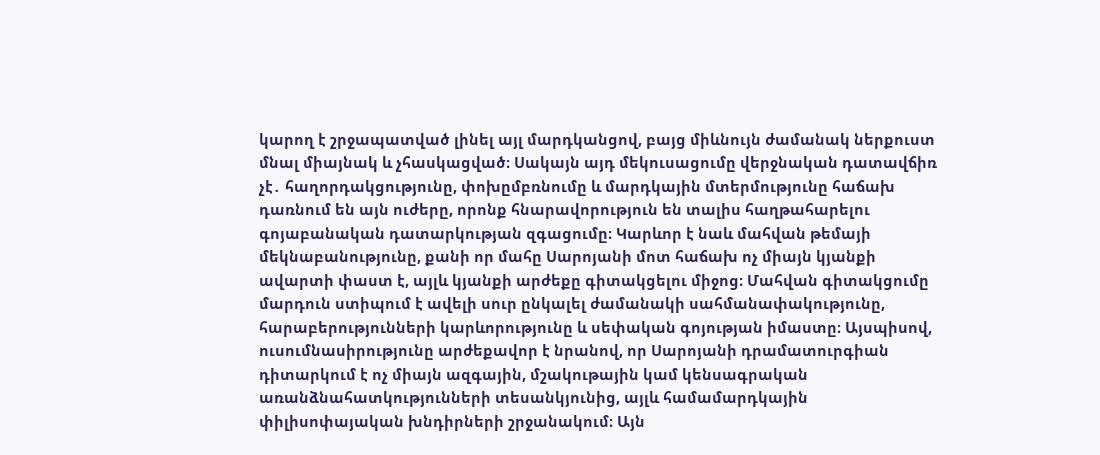կարող է շրջապատված լինել այլ մարդկանցով, բայց միևնույն ժամանակ ներքուստ մնալ միայնակ և չհասկացված։ Սակայն այդ մեկուսացումը վերջնական դատավճիռ չէ․ հաղորդակցությունը, փոխըմբռնումը և մարդկային մտերմությունը հաճախ դառնում են այն ուժերը, որոնք հնարավորություն են տալիս հաղթահարելու գոյաբանական դատարկության զգացումը։ Կարևոր է նաև մահվան թեմայի մեկնաբանությունը, քանի որ մահը Սարոյանի մոտ հաճախ ոչ միայն կյանքի ավարտի փաստ է, այլև կյանքի արժեքը գիտակցելու միջոց։ Մահվան գիտակցումը մարդուն ստիպում է ավելի սուր ընկալել ժամանակի սահմանափակությունը, հարաբերությունների կարևորությունը և սեփական գոյության իմաստը։ Այսպիսով, ուսումնասիրությունը արժեքավոր է նրանով, որ Սարոյանի դրամատուրգիան դիտարկում է ոչ միայն ազգային, մշակութային կամ կենսագրական առանձնահատկությունների տեսանկյունից, այլև համամարդկային փիլիսոփայական խնդիրների շրջանակում։ Այն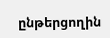ընթերցողին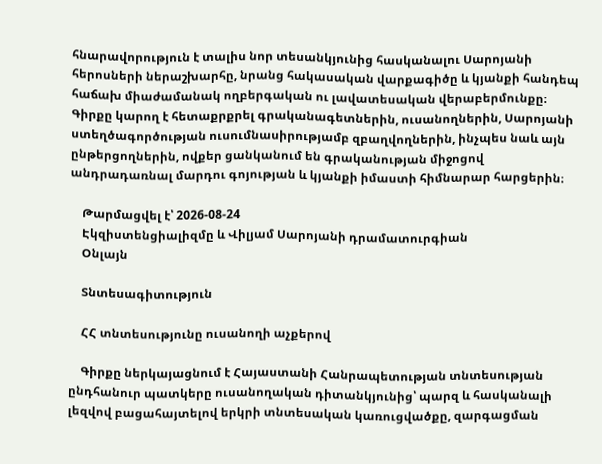հնարավորություն է տալիս նոր տեսանկյունից հասկանալու Սարոյանի հերոսների ներաշխարհը, նրանց հակասական վարքագիծը և կյանքի հանդեպ հաճախ միաժամանակ ողբերգական ու լավատեսական վերաբերմունքը։ Գիրքը կարող է հետաքրքրել գրականագետներին, ուսանողներին, Սարոյանի ստեղծագործության ուսումնասիրությամբ զբաղվողներին, ինչպես նաև այն ընթերցողներին, ովքեր ցանկանում են գրականության միջոցով անդրադառնալ մարդու գոյության և կյանքի իմաստի հիմնարար հարցերին։

    Թարմացվել է՝ 2026-08-24
    Էկզիստենցիալիզմը և Վիլյամ Սարոյանի դրամատուրգիան
    Օնլայն

    Տնտեսագիտություն

    ՀՀ տնտեսությունը ուսանողի աչքերով

    Գիրքը ներկայացնում է Հայաստանի Հանրապետության տնտեսության ընդհանուր պատկերը ուսանողական դիտանկյունից՝ պարզ և հասկանալի լեզվով բացահայտելով երկրի տնտեսական կառուցվածքը, զարգացման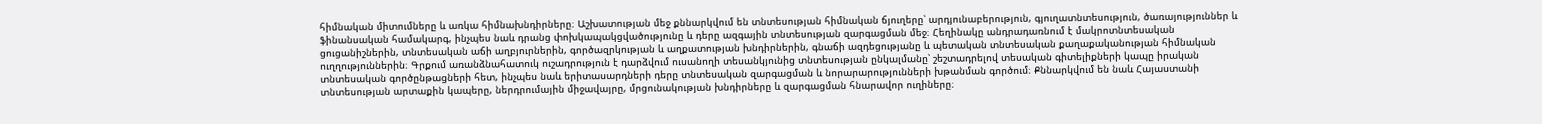հիմնական միտումները և առկա հիմնախնդիրները։ Աշխատության մեջ քննարկվում են տնտեսության հիմնական ճյուղերը՝ արդյունաբերություն, գյուղատնտեսություն, ծառայություններ և ֆինանսական համակարգ, ինչպես նաև դրանց փոխկապակցվածությունը և դերը ազգային տնտեսության զարգացման մեջ։ Հեղինակը անդրադառնում է մակրոտնտեսական ցուցանիշներին, տնտեսական աճի աղբյուրներին, գործազրկության և աղքատության խնդիրներին, գնաճի ազդեցությանը և պետական տնտեսական քաղաքականության հիմնական ուղղություններին։ Գրքում առանձնահատուկ ուշադրություն է դարձվում ուսանողի տեսանկյունից տնտեսության ընկալմանը՝ շեշտադրելով տեսական գիտելիքների կապը իրական տնտեսական գործընթացների հետ, ինչպես նաև երիտասարդների դերը տնտեսական զարգացման և նորարարությունների խթանման գործում։ Քննարկվում են նաև Հայաստանի տնտեսության արտաքին կապերը, ներդրումային միջավայրը, մրցունակության խնդիրները և զարգացման հնարավոր ուղիները։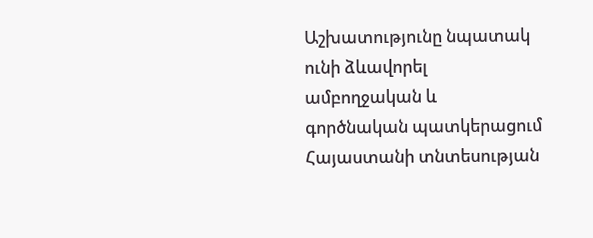Աշխատությունը նպատակ ունի ձևավորել ամբողջական և գործնական պատկերացում Հայաստանի տնտեսության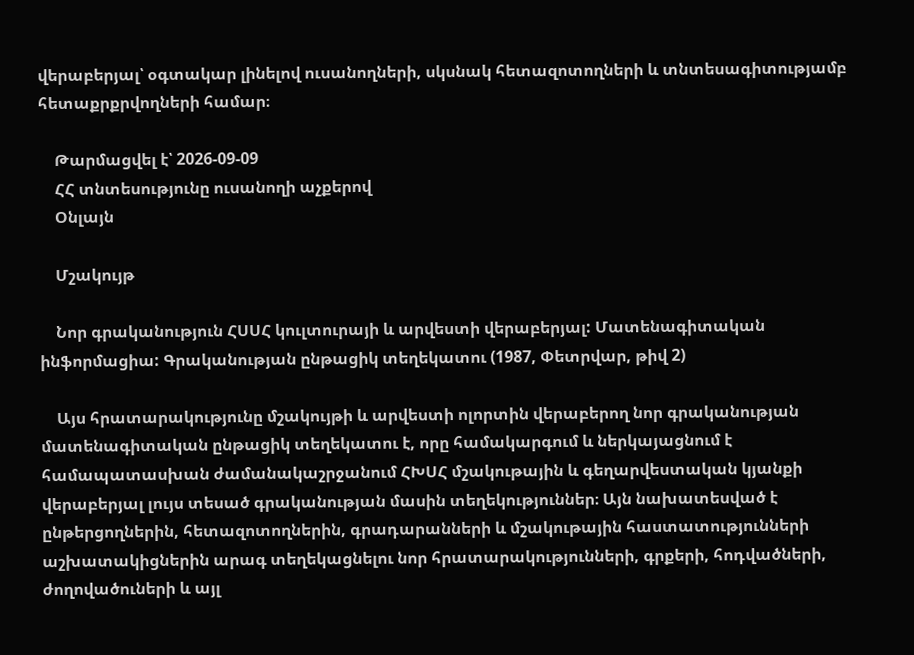վերաբերյալ՝ օգտակար լինելով ուսանողների, սկսնակ հետազոտողների և տնտեսագիտությամբ հետաքրքրվողների համար։

    Թարմացվել է՝ 2026-09-09
    ՀՀ տնտեսությունը ուսանողի աչքերով
    Օնլայն

    Մշակույթ

    Նոր գրականություն ՀՍՍՀ կուլտուրայի և արվեստի վերաբերյալ: Մատենագիտական ինֆորմացիա: Գրականության ընթացիկ տեղեկատու (1987, Փետրվար, թիվ 2)

    Այս հրատարակությունը մշակույթի և արվեստի ոլորտին վերաբերող նոր գրականության մատենագիտական ընթացիկ տեղեկատու է, որը համակարգում և ներկայացնում է համապատասխան ժամանակաշրջանում ՀԽՍՀ մշակութային և գեղարվեստական կյանքի վերաբերյալ լույս տեսած գրականության մասին տեղեկություններ։ Այն նախատեսված է ընթերցողներին, հետազոտողներին, գրադարանների և մշակութային հաստատությունների աշխատակիցներին արագ տեղեկացնելու նոր հրատարակությունների, գրքերի, հոդվածների, ժողովածուների և այլ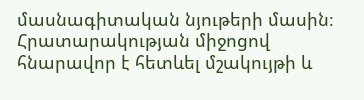մասնագիտական նյութերի մասին։ Հրատարակության միջոցով հնարավոր է հետևել մշակույթի և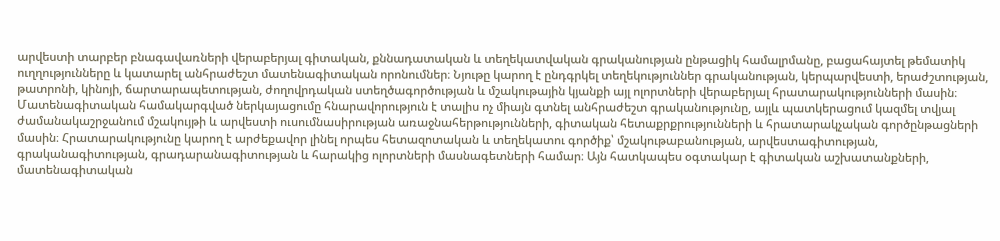արվեստի տարբեր բնագավառների վերաբերյալ գիտական, քննադատական և տեղեկատվական գրականության ընթացիկ համալրմանը, բացահայտել թեմատիկ ուղղությունները և կատարել անհրաժեշտ մատենագիտական որոնումներ։ Նյութը կարող է ընդգրկել տեղեկություններ գրականության, կերպարվեստի, երաժշտության, թատրոնի, կինոյի, ճարտարապետության, ժողովրդական ստեղծագործության և մշակութային կյանքի այլ ոլորտների վերաբերյալ հրատարակությունների մասին։ Մատենագիտական համակարգված ներկայացումը հնարավորություն է տալիս ոչ միայն գտնել անհրաժեշտ գրականությունը, այլև պատկերացում կազմել տվյալ ժամանակաշրջանում մշակույթի և արվեստի ուսումնասիրության առաջնահերթությունների, գիտական հետաքրքրությունների և հրատարակչական գործընթացների մասին։ Հրատարակությունը կարող է արժեքավոր լինել որպես հետազոտական և տեղեկատու գործիք՝ մշակութաբանության, արվեստագիտության, գրականագիտության, գրադարանագիտության և հարակից ոլորտների մասնագետների համար։ Այն հատկապես օգտակար է գիտական աշխատանքների, մատենագիտական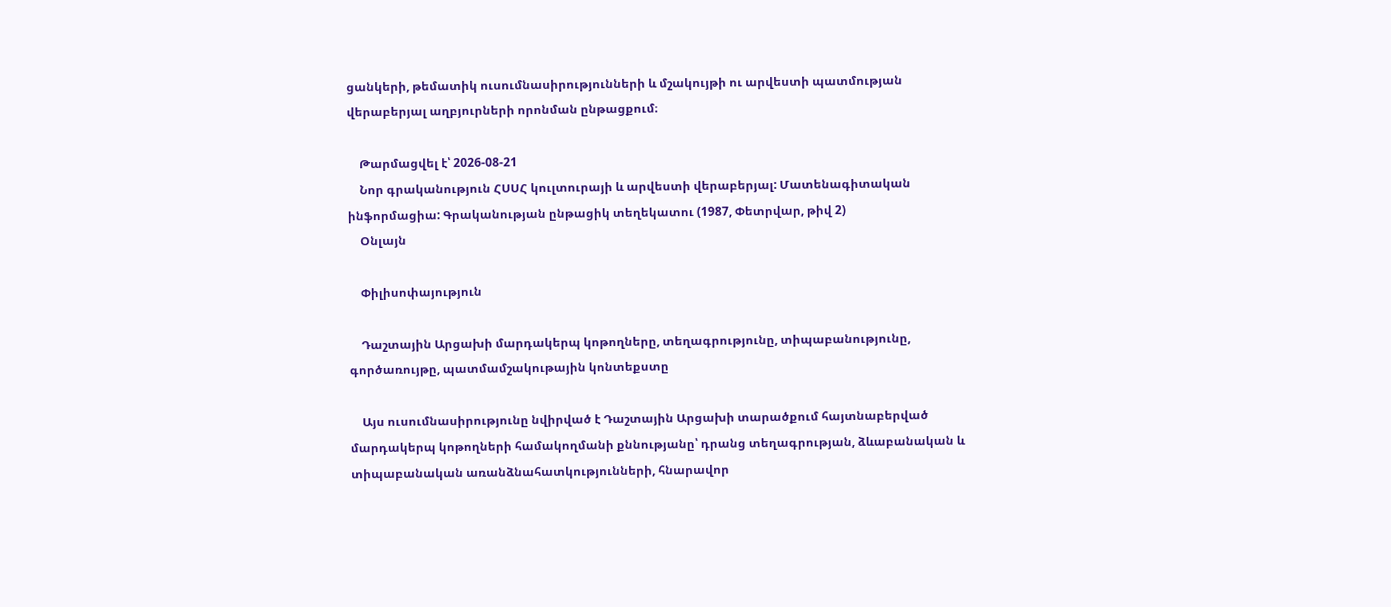ցանկերի, թեմատիկ ուսումնասիրությունների և մշակույթի ու արվեստի պատմության վերաբերյալ աղբյուրների որոնման ընթացքում։

    Թարմացվել է՝ 2026-08-21
    Նոր գրականություն ՀՍՍՀ կուլտուրայի և արվեստի վերաբերյալ: Մատենագիտական ինֆորմացիա: Գրականության ընթացիկ տեղեկատու (1987, Փետրվար, թիվ 2)
    Օնլայն

    Փիլիսոփայություն

    Դաշտային Արցախի մարդակերպ կոթողները, տեղագրությունը, տիպաբանությունը, գործառույթը, պատմամշակութային կոնտեքստը

    Այս ուսումնասիրությունը նվիրված է Դաշտային Արցախի տարածքում հայտնաբերված մարդակերպ կոթողների համակողմանի քննությանը՝ դրանց տեղագրության, ձևաբանական և տիպաբանական առանձնահատկությունների, հնարավոր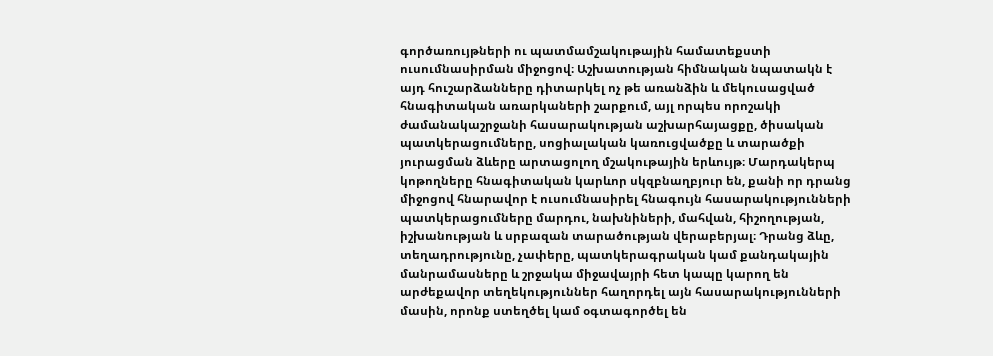գործառույթների ու պատմամշակութային համատեքստի ուսումնասիրման միջոցով։ Աշխատության հիմնական նպատակն է այդ հուշարձանները դիտարկել ոչ թե առանձին և մեկուսացված հնագիտական առարկաների շարքում, այլ որպես որոշակի ժամանակաշրջանի հասարակության աշխարհայացքը, ծիսական պատկերացումները, սոցիալական կառուցվածքը և տարածքի յուրացման ձևերը արտացոլող մշակութային երևույթ։ Մարդակերպ կոթողները հնագիտական կարևոր սկզբնաղբյուր են, քանի որ դրանց միջոցով հնարավոր է ուսումնասիրել հնագույն հասարակությունների պատկերացումները մարդու, նախնիների, մահվան, հիշողության, իշխանության և սրբազան տարածության վերաբերյալ։ Դրանց ձևը, տեղադրությունը, չափերը, պատկերագրական կամ քանդակային մանրամասները և շրջակա միջավայրի հետ կապը կարող են արժեքավոր տեղեկություններ հաղորդել այն հասարակությունների մասին, որոնք ստեղծել կամ օգտագործել են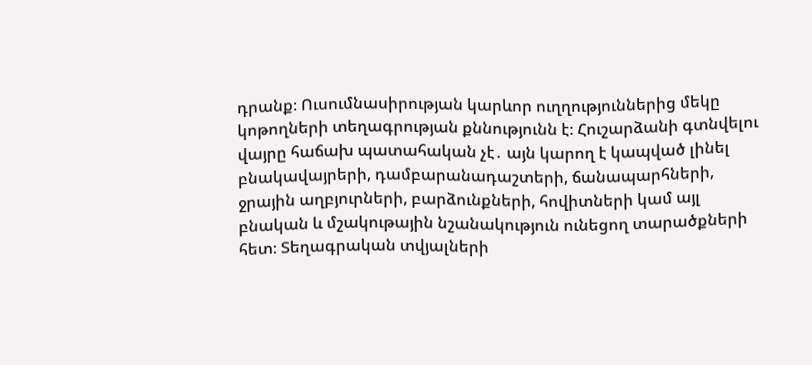դրանք։ Ուսումնասիրության կարևոր ուղղություններից մեկը կոթողների տեղագրության քննությունն է։ Հուշարձանի գտնվելու վայրը հաճախ պատահական չէ․ այն կարող է կապված լինել բնակավայրերի, դամբարանադաշտերի, ճանապարհների, ջրային աղբյուրների, բարձունքների, հովիտների կամ այլ բնական և մշակութային նշանակություն ունեցող տարածքների հետ։ Տեղագրական տվյալների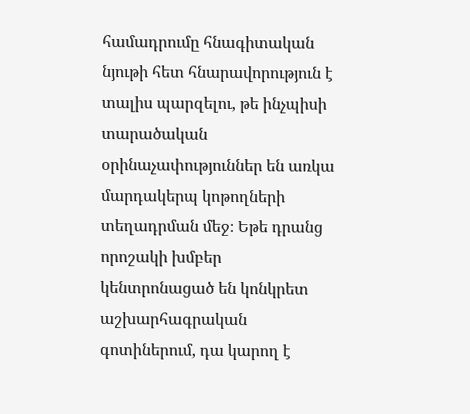համադրումը հնագիտական նյութի հետ հնարավորություն է տալիս պարզելու, թե ինչպիսի տարածական օրինաչափություններ են առկա մարդակերպ կոթողների տեղադրման մեջ։ Եթե դրանց որոշակի խմբեր կենտրոնացած են կոնկրետ աշխարհագրական գոտիներում, դա կարող է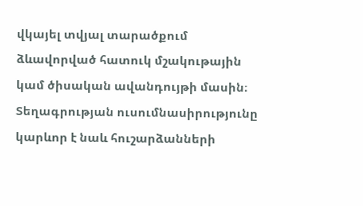վկայել տվյալ տարածքում ձևավորված հատուկ մշակութային կամ ծիսական ավանդույթի մասին։ Տեղագրության ուսումնասիրությունը կարևոր է նաև հուշարձանների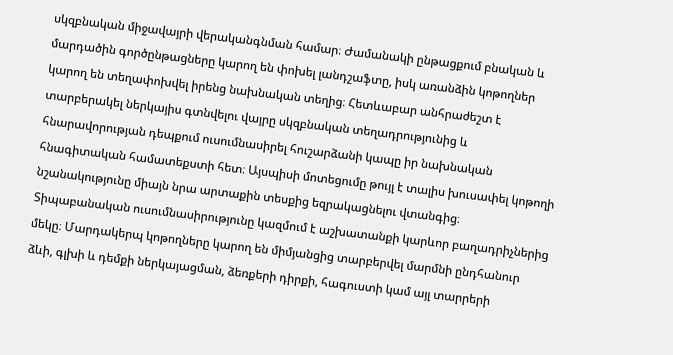սկզբնական միջավայրի վերականգնման համար։ Ժամանակի ընթացքում բնական և մարդածին գործընթացները կարող են փոխել լանդշաֆտը, իսկ առանձին կոթողներ կարող են տեղափոխվել իրենց նախնական տեղից։ Հետևաբար անհրաժեշտ է տարբերակել ներկայիս գտնվելու վայրը սկզբնական տեղադրությունից և հնարավորության դեպքում ուսումնասիրել հուշարձանի կապը իր նախնական հնագիտական համատեքստի հետ։ Այսպիսի մոտեցումը թույլ է տալիս խուսափել կոթողի նշանակությունը միայն նրա արտաքին տեսքից եզրակացնելու վտանգից։ Տիպաբանական ուսումնասիրությունը կազմում է աշխատանքի կարևոր բաղադրիչներից մեկը։ Մարդակերպ կոթողները կարող են միմյանցից տարբերվել մարմնի ընդհանուր ձևի, գլխի և դեմքի ներկայացման, ձեռքերի դիրքի, հագուստի կամ այլ տարրերի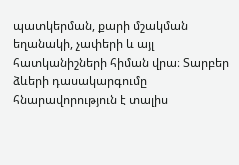պատկերման, քարի մշակման եղանակի, չափերի և այլ հատկանիշների հիման վրա։ Տարբեր ձևերի դասակարգումը հնարավորություն է տալիս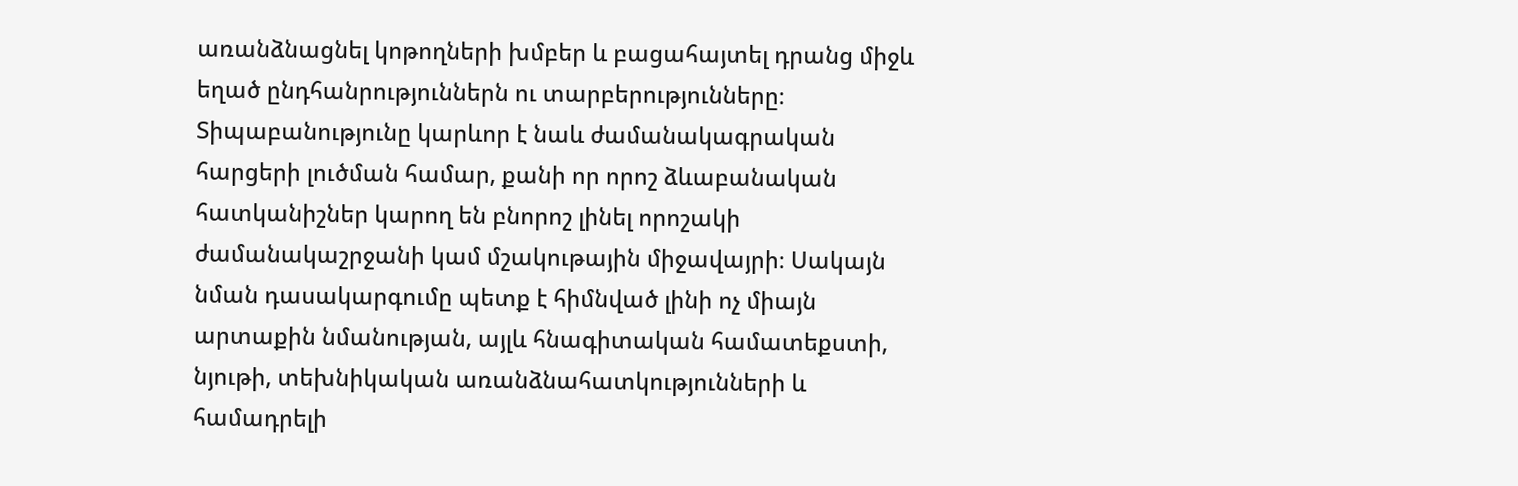առանձնացնել կոթողների խմբեր և բացահայտել դրանց միջև եղած ընդհանրություններն ու տարբերությունները։ Տիպաբանությունը կարևոր է նաև ժամանակագրական հարցերի լուծման համար, քանի որ որոշ ձևաբանական հատկանիշներ կարող են բնորոշ լինել որոշակի ժամանակաշրջանի կամ մշակութային միջավայրի։ Սակայն նման դասակարգումը պետք է հիմնված լինի ոչ միայն արտաքին նմանության, այլև հնագիտական համատեքստի, նյութի, տեխնիկական առանձնահատկությունների և համադրելի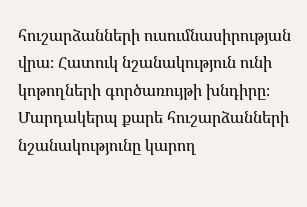հուշարձանների ուսումնասիրության վրա։ Հատուկ նշանակություն ունի կոթողների գործառույթի խնդիրը։ Մարդակերպ քարե հուշարձանների նշանակությունը կարող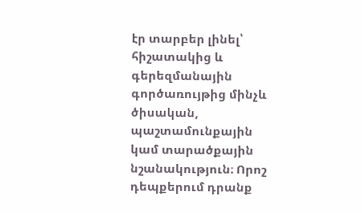էր տարբեր լինել՝ հիշատակից և գերեզմանային գործառույթից մինչև ծիսական, պաշտամունքային կամ տարածքային նշանակություն։ Որոշ դեպքերում դրանք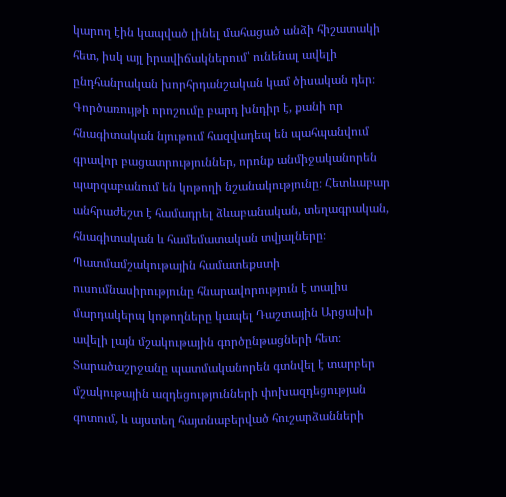կարող էին կապված լինել մահացած անձի հիշատակի հետ, իսկ այլ իրավիճակներում՝ ունենալ ավելի ընդհանրական խորհրդանշական կամ ծիսական դեր։ Գործառույթի որոշումը բարդ խնդիր է, քանի որ հնագիտական նյութում հազվադեպ են պահպանվում գրավոր բացատրություններ, որոնք անմիջականորեն պարզաբանում են կոթողի նշանակությունը։ Հետևաբար անհրաժեշտ է համադրել ձևաբանական, տեղագրական, հնագիտական և համեմատական տվյալները։ Պատմամշակութային համատեքստի ուսումնասիրությունը հնարավորություն է տալիս մարդակերպ կոթողները կապել Դաշտային Արցախի ավելի լայն մշակութային գործընթացների հետ։ Տարածաշրջանը պատմականորեն գտնվել է տարբեր մշակութային ազդեցությունների փոխազդեցության գոտում, և այստեղ հայտնաբերված հուշարձանների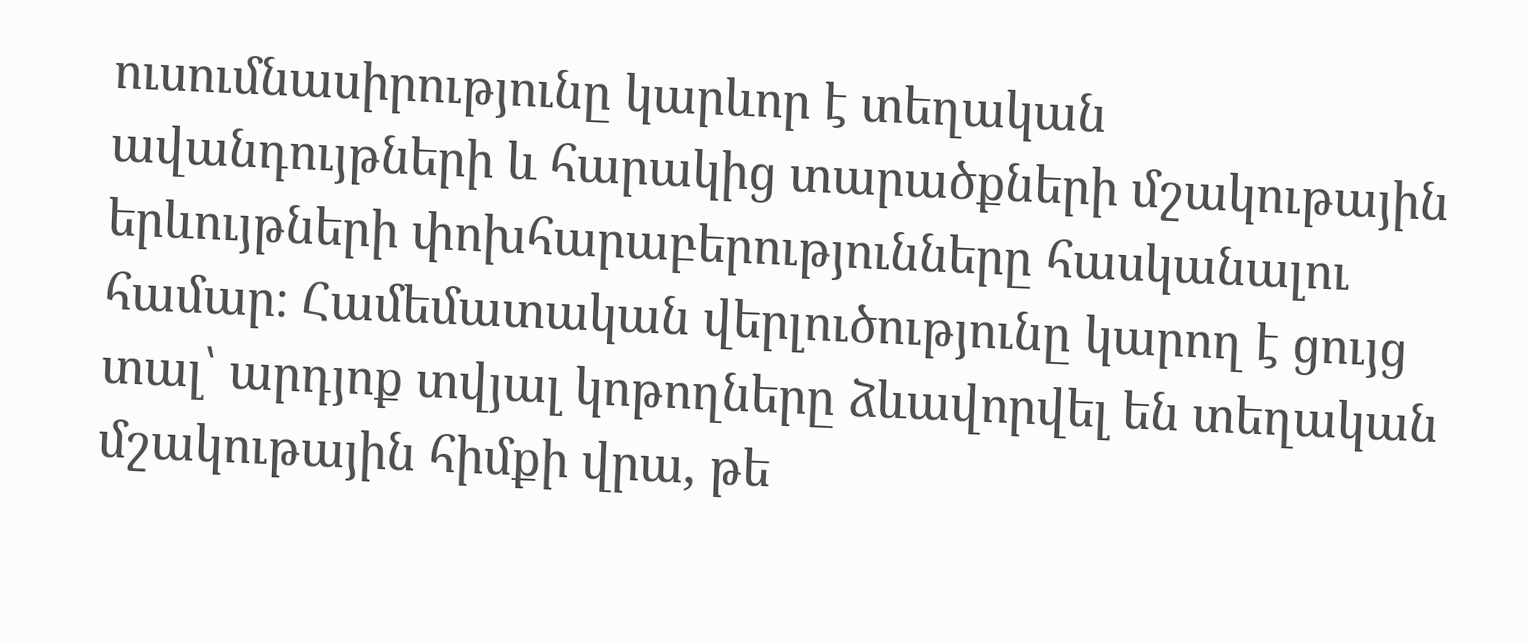ուսումնասիրությունը կարևոր է տեղական ավանդույթների և հարակից տարածքների մշակութային երևույթների փոխհարաբերությունները հասկանալու համար։ Համեմատական վերլուծությունը կարող է ցույց տալ՝ արդյոք տվյալ կոթողները ձևավորվել են տեղական մշակութային հիմքի վրա, թե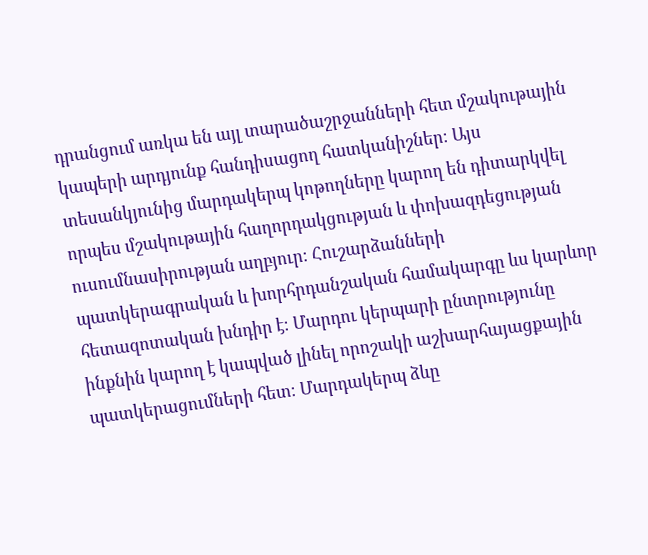դրանցում առկա են այլ տարածաշրջանների հետ մշակութային կապերի արդյունք հանդիսացող հատկանիշներ։ Այս տեսանկյունից մարդակերպ կոթողները կարող են դիտարկվել որպես մշակութային հաղորդակցության և փոխազդեցության ուսումնասիրության աղբյուր։ Հուշարձանների պատկերագրական և խորհրդանշական համակարգը ևս կարևոր հետազոտական խնդիր է։ Մարդու կերպարի ընտրությունը ինքնին կարող է կապված լինել որոշակի աշխարհայացքային պատկերացումների հետ։ Մարդակերպ ձևը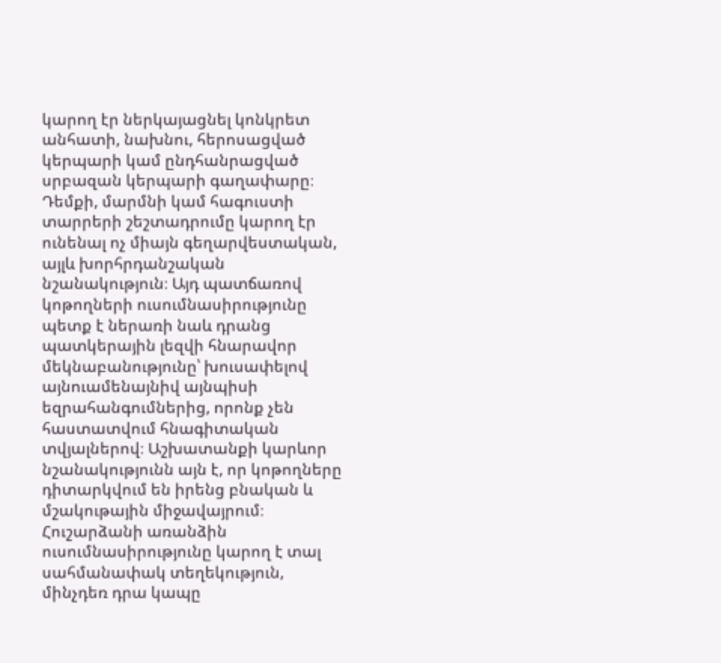կարող էր ներկայացնել կոնկրետ անհատի, նախնու, հերոսացված կերպարի կամ ընդհանրացված սրբազան կերպարի գաղափարը։ Դեմքի, մարմնի կամ հագուստի տարրերի շեշտադրումը կարող էր ունենալ ոչ միայն գեղարվեստական, այլև խորհրդանշական նշանակություն։ Այդ պատճառով կոթողների ուսումնասիրությունը պետք է ներառի նաև դրանց պատկերային լեզվի հնարավոր մեկնաբանությունը՝ խուսափելով այնուամենայնիվ այնպիսի եզրահանգումներից, որոնք չեն հաստատվում հնագիտական տվյալներով։ Աշխատանքի կարևոր նշանակությունն այն է, որ կոթողները դիտարկվում են իրենց բնական և մշակութային միջավայրում։ Հուշարձանի առանձին ուսումնասիրությունը կարող է տալ սահմանափակ տեղեկություն, մինչդեռ դրա կապը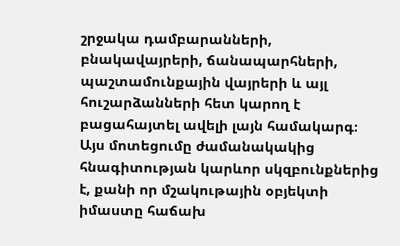շրջակա դամբարանների, բնակավայրերի, ճանապարհների, պաշտամունքային վայրերի և այլ հուշարձանների հետ կարող է բացահայտել ավելի լայն համակարգ։ Այս մոտեցումը ժամանակակից հնագիտության կարևոր սկզբունքներից է, քանի որ մշակութային օբյեկտի իմաստը հաճախ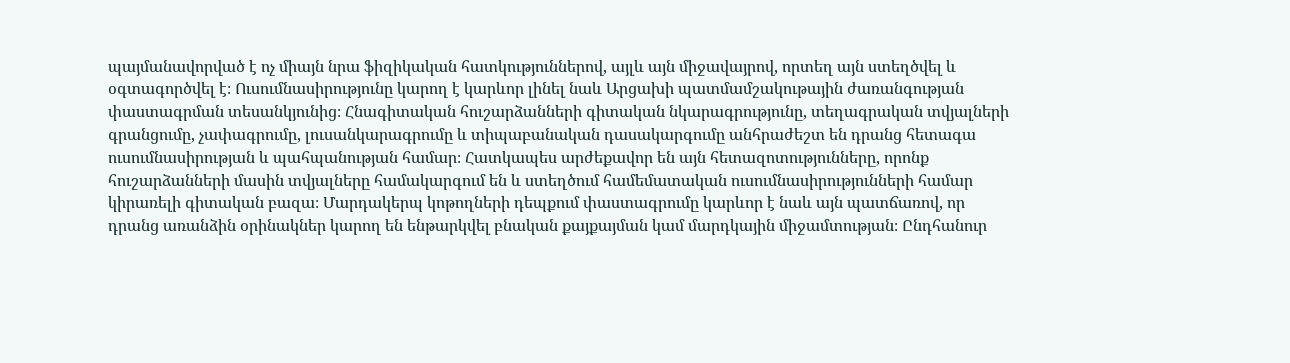պայմանավորված է ոչ միայն նրա ֆիզիկական հատկություններով, այլև այն միջավայրով, որտեղ այն ստեղծվել և օգտագործվել է։ Ուսումնասիրությունը կարող է կարևոր լինել նաև Արցախի պատմամշակութային ժառանգության փաստագրման տեսանկյունից։ Հնագիտական հուշարձանների գիտական նկարագրությունը, տեղագրական տվյալների գրանցումը, չափագրումը, լուսանկարագրումը և տիպաբանական դասակարգումը անհրաժեշտ են դրանց հետագա ուսումնասիրության և պահպանության համար։ Հատկապես արժեքավոր են այն հետազոտությունները, որոնք հուշարձանների մասին տվյալները համակարգում են և ստեղծում համեմատական ուսումնասիրությունների համար կիրառելի գիտական բազա։ Մարդակերպ կոթողների դեպքում փաստագրումը կարևոր է նաև այն պատճառով, որ դրանց առանձին օրինակներ կարող են ենթարկվել բնական քայքայման կամ մարդկային միջամտության։ Ընդհանուր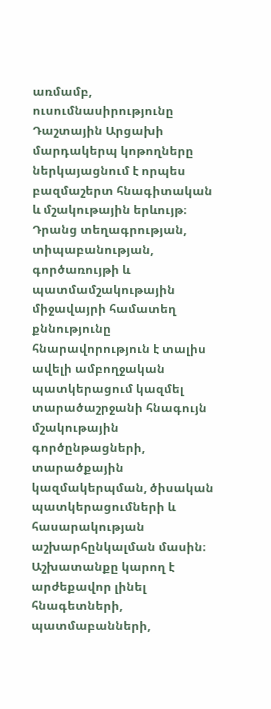առմամբ, ուսումնասիրությունը Դաշտային Արցախի մարդակերպ կոթողները ներկայացնում է որպես բազմաշերտ հնագիտական և մշակութային երևույթ։ Դրանց տեղագրության, տիպաբանության, գործառույթի և պատմամշակութային միջավայրի համատեղ քննությունը հնարավորություն է տալիս ավելի ամբողջական պատկերացում կազմել տարածաշրջանի հնագույն մշակութային գործընթացների, տարածքային կազմակերպման, ծիսական պատկերացումների և հասարակության աշխարհընկալման մասին։ Աշխատանքը կարող է արժեքավոր լինել հնագետների, պատմաբանների,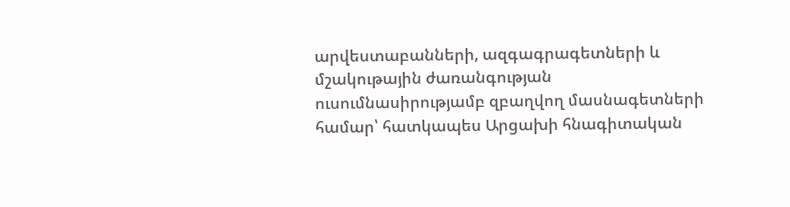արվեստաբանների, ազգագրագետների և մշակութային ժառանգության ուսումնասիրությամբ զբաղվող մասնագետների համար՝ հատկապես Արցախի հնագիտական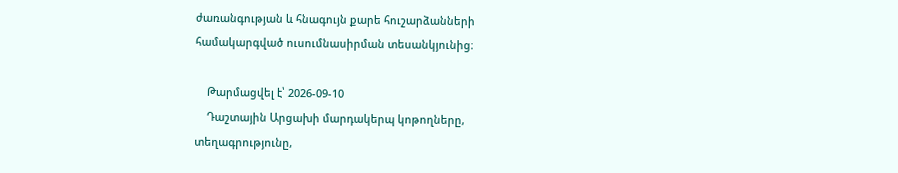ժառանգության և հնագույն քարե հուշարձանների համակարգված ուսումնասիրման տեսանկյունից։

    Թարմացվել է՝ 2026-09-10
    Դաշտային Արցախի մարդակերպ կոթողները, տեղագրությունը,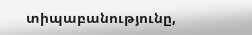տիպաբանությունը,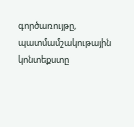գործառույթը, պատմամշակութային կոնտեքստը